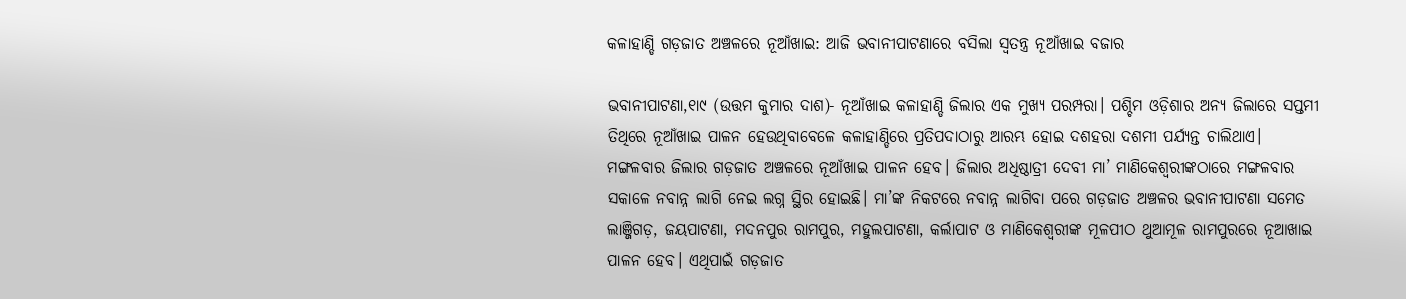କଳାହାଣ୍ଡି ଗଡ଼ଜାତ ଅଞ୍ଚଳରେ ନୂଆଁଖାଇ: ଆଜି ଭବାନୀପାଟଣାରେ ବସିଲା ସ୍ବତନ୍ତ୍ର ନୂଆଁଖାଇ ବଜାର

ଭବାନୀପାଟଣା,୧ା୯ (ଉତ୍ତମ କୁମାର ଦାଶ)- ନୂଆଁଖାଇ କଳାହାଣ୍ଡି ଜିଲାର ଏକ ମୁଖ୍ୟ ପରମ୍ପରା। ପଶ୍ଚିମ ଓଡ଼ିଶାର ଅନ୍ୟ ଜିଲାରେ ସପ୍ତମୀ ତିଥିରେ ନୂଆଁଖାଇ ପାଳନ ହେଉଥିବାବେଳେ କଳାହାଣ୍ଡିରେ ପ୍ରତିପଦାଠାରୁ ଆରମ୍ଭ ହୋଇ ଦଶହରା ଦଶମୀ ପର୍ଯ୍ୟନ୍ତ ଚାଲିଥାଏ। ମଙ୍ଗଳବାର ଜିଲାର ଗଡ଼ଜାତ ଅଞ୍ଚଳରେ ନୂଆଁଖାଇ ପାଳନ ହେବ। ଜିଲାର ଅଧିଷ୍ଠାତ୍ରୀ ଦେବୀ ମା’ ମାଣିକେଶ୍ୱରୀଙ୍କଠାରେ ମଙ୍ଗଳବାର ସକାଳେ ନବାନ୍ନ ଲାଗି ନେଇ ଲଗ୍ନ ସ୍ଥିର ହୋଇଛି। ମା’ଙ୍କ ନିକଟରେ ନବାନ୍ନ ଲାଗିବା ପରେ ଗଡ଼ଜାତ ଅଞ୍ଚଳର ଭବାନୀପାଟଣା ସମେତ ଲାଞ୍ଜିଗଡ଼, ଜୟପାଟଣା, ମଦନପୁର ରାମପୁର, ମହୁଲପାଟଣା, କର୍ଲାପାଟ ଓ ମାଣିକେଶ୍ୱରୀଙ୍କ ମୂଳପୀଠ ଥୁଆମୂଳ ରାମପୁରରେ ନୂଆଖାଇ ପାଳନ ହେବ। ଏଥିପାଇଁ ଗଡ଼ଜାତ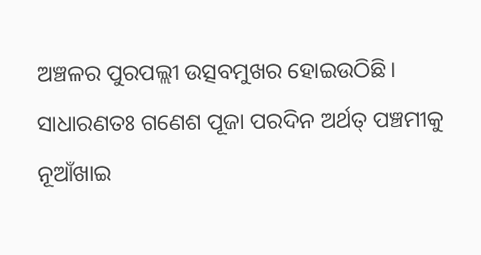ଅଞ୍ଚଳର ପୁରପଲ୍ଲୀ ଉତ୍ସବମୁଖର ହୋଇଉଠିଛି।
ସାଧାରଣତଃ ଗଣେଶ ପୂଜା ପରଦିନ ଅର୍ଥତ୍‌ ପଞ୍ଚମୀକୁ ନୂଆଁଖାଇ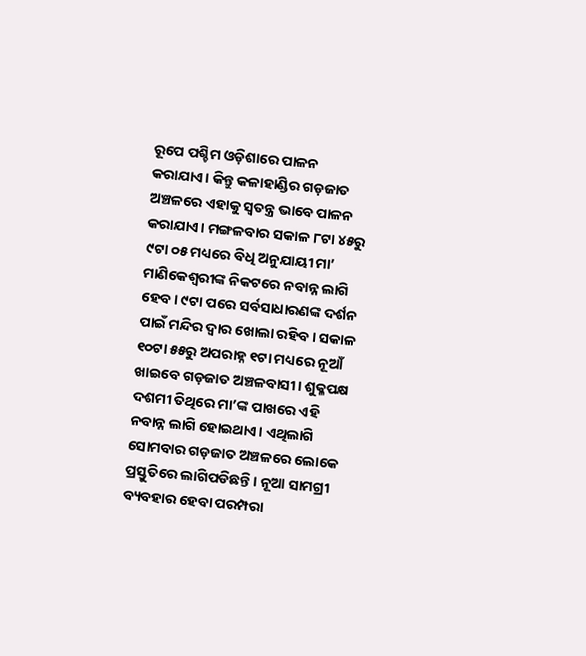ରୂପେ ପଶ୍ଚିମ ଓଡ଼ିଶାରେ ପାଳନ କରାଯାଏ। କିନ୍ତୁ କଳାହାଣ୍ଡିର ଗଡ଼ଜାତ ଅଞ୍ଚଳରେ ଏହାକୁ ସ୍ବତନ୍ତ୍ର ଭାବେ ପାଳନ କରାଯାଏ। ମଙ୍ଗଳବାର ସକାଳ ୮ଟା ୪୫ରୁ ୯ଟା ୦୫ ମଧ୍ୟରେ ବିଧି ଅନୁଯାୟୀ ମା’ ମାଣିକେଶ୍ବରୀଙ୍କ ନିକଟରେ ନବାନ୍ନ ଲାଗି ହେବ। ୯ଟା ପରେ ସର୍ବସାଧାରଣଙ୍କ ଦର୍ଶନ ପାଇଁ ମନ୍ଦିର ଦ୍ୱାର ଖୋଲା ରହିବ। ସକାଳ ୧୦ଟା ୫୫ରୁ ଅପରାହ୍ନ ୧ଟା ମଧ୍ୟରେ ନୂଆଁ ଖାଇବେ ଗଡ଼ଜାତ ଅଞ୍ଚଳବାସୀ। ଶୁକ୍ଳପକ୍ଷ ଦଶମୀ ତିଥିରେ ମା’ଙ୍କ ପାଖରେ ଏହି ନବାନ୍ନ ଲାଗି ହୋଇଥାଏ। ଏଥିଲାଗି ସୋମବାର ଗଡ଼ଜାତ ଅଞ୍ଚଳରେ ଲୋକେ ପ୍ରସ୍ତୁତିରେ ଲାଗିପଡିଛନ୍ତି। ନୂଆ ସାମଗ୍ରୀ ବ୍ୟବହାର ହେବା ପରମ୍ପରା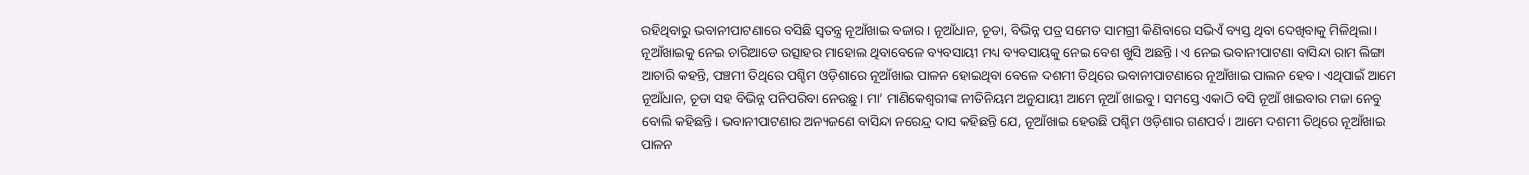ରହିଥିବାରୁ ଭବାନୀପାଟଣାରେ ବସିଛି ସ୍ବତନ୍ତ୍ର ନୂଆଁଖାଇ ବଜାର। ନୂଆଁଧାନ, ଚୂଡା, ବିଭିନ୍ନ ପତ୍ର ସମେତ ସାମଗ୍ରୀ କିଣିବାରେ ସଭିଏଁ ବ୍ୟସ୍ତ ଥିବା ଦେଖିବାକୁ ମିଳିଥିଲା। ନୂଆଁଖାଇକୁ ନେଇ ଚାରିଆଡେ ଉତ୍ସାହର ମାହୋଲ ଥିବାବେଳେ ବ୍ୟବସାୟୀ ମଧ୍ୟ ବ୍ୟବସାୟକୁ ନେଇ ବେଶ ଖୁସି ଅଛନ୍ତି। ଏ ନେଇ ଭବାନୀପାଟଣା ବାସିନ୍ଦା ରାମ ଲିଙ୍ଗା ଆଚାରି କହନ୍ତି, ପଞ୍ଚମୀ ତିଥିରେ ପଶ୍ଚିମ ଓଡ଼ିଶାରେ ନୂଆଁଖାଇ ପାଳନ ହୋଇଥିବା ବେଳେ ଦଶମୀ ତିଥିରେ ଭବାନୀପାଟଣାରେ ନୂଆଁଖାଇ ପାଲନ ହେବ। ଏଥିପାଇଁ ଆମେ ନୂଆଁଧାନ, ଚୂଡା ସହ ବିଭିନ୍ନ ପନିପରିବା ନେଉଛୁ। ମା’ ମାଣିକେଶ୍ୱରୀଙ୍କ ନୀତିନିୟମ ଅନୁଯାୟୀ ଆମେ ନୂଆଁ ଖାଇବୁ। ସମସ୍ତେ ଏକାଠି ବସି ନୂଆଁ ଖାଇବାର ମଜା ନେବୁ ବୋଲି କହିଛନ୍ତି। ଭବାନୀପାଟଣାର ଅନ୍ୟଜଣେ ବାସିନ୍ଦା ନରେନ୍ଦ୍ର ଦାସ କହିଛନ୍ତି ଯେ, ନୂଆଁଖାଇ ହେଉଛି ପଶ୍ଚିମ ଓଡ଼ିଶାର ଗଣପର୍ବ। ଆମେ ଦଶମୀ ତିଥିରେ ନୂଆଁଖାଇ ପାଳନ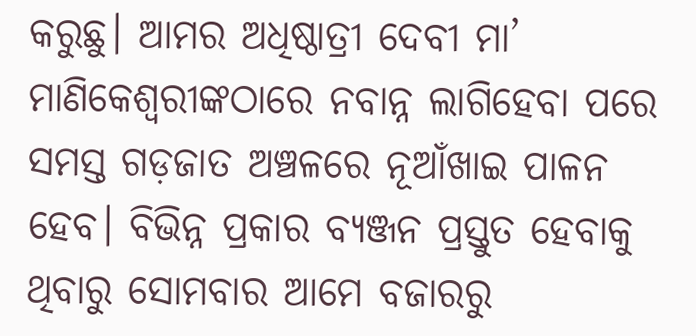କରୁଛୁ। ଆମର ଅଧିଷ୍ଠାତ୍ରୀ ଦେବୀ ମା’ ମାଣିକେଶ୍ୱରୀଙ୍କଠାରେ ନବାନ୍ନ ଲାଗିହେବା ପରେ ସମସ୍ତ ଗଡ଼ଜାତ ଅଞ୍ଚଳରେ ନୂଆଁଖାଇ ପାଳନ ହେବ। ବିଭିନ୍ନ ପ୍ରକାର ବ୍ୟଞ୍ଜନ ପ୍ରସ୍ତୁତ ହେବାକୁ ଥିବାରୁ ସୋମବାର ଆମେ ବଜାରରୁ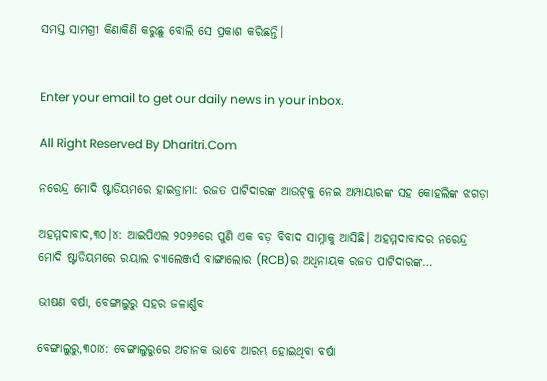ସମସ୍ତ ସାମଗ୍ରୀ କିଣାକିଣି କରୁଛୁ ବୋଲି ସେ ପ୍ରକାଶ କରିଛନ୍ତି।


Enter your email to get our daily news in your inbox.

All Right Reserved By Dharitri.Com

ନରେନ୍ଦ୍ର ମୋଦି ଷ୍ଟାଡିୟମରେ ହାଇଡ୍ରାମା: ରଜତ ପାଟିଦାରଙ୍କ ଆଉଟ୍‌କୁ ନେଇ ଅମ୍ପାୟାରଙ୍କ ସହ କୋହଲିଙ୍କ ଝଗଡ଼ା

ଅହମ୍ମଦାବାଦ,୩୦।୪: ଆଇପିଏଲ ୨୦୨୬ରେ ପୁଣି ଏକ ବଡ଼ ବିବାଦ ସାମ୍ନାକୁ ଆସିଛି। ଅହମ୍ମଦାବାଦର ନରେନ୍ଦ୍ର ମୋଦି ଷ୍ଟାଡିୟମରେ ରୟାଲ ଚ୍ୟାଲେଞ୍ଜର୍ସ ବାଙ୍ଗାଲୋର (RCB)ର ଅଧିନାୟକ ରଜତ ପାଟିଦାରଙ୍କ…

ଭୀଷଣ ବର୍ଷା, ବେଙ୍ଗାଲୁରୁ ସହର ଜଳାର୍ଣ୍ଣବ

ବେଙ୍ଗାଲୁରୁ,୩୦ା୪: ବେଙ୍ଗାଲୁରୁରେ ଅଚାନକ ଭାବେ ଆରମ୍ଭ ହୋଇଥିବା ବର୍ଷା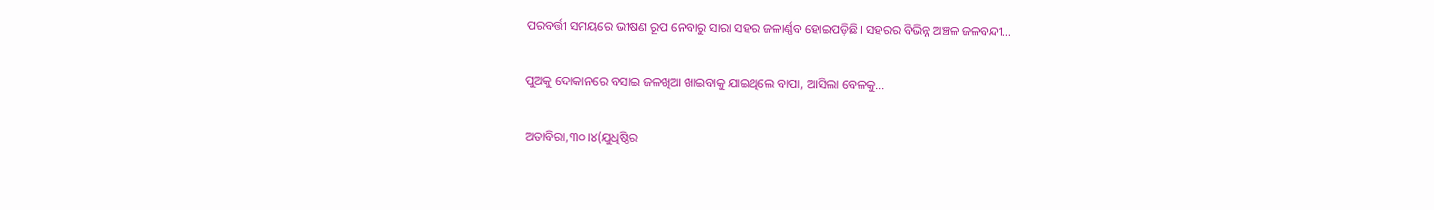ପରବର୍ତ୍ତୀ ସମୟରେ ଭୀଷଣ ରୂପ ନେବାରୁ ସାରା ସହର ଜଳାର୍ଣ୍ଣବ ହୋଇପଡ଼ିଛି। ସହରର ବିଭିନ୍ନ ଅଞ୍ଚଳ ଜଳବନ୍ଦୀ…

ପୁଅକୁ ଦୋକାନରେ ବସାଇ ଜଳଖିଆ ଖାଇବାକୁ ଯାଇଥିଲେ ବାପା, ଆସିଲା ବେଳକୁ…

ଅତାବିରା,୩୦।୪(ଯୁଧିଷ୍ଠିର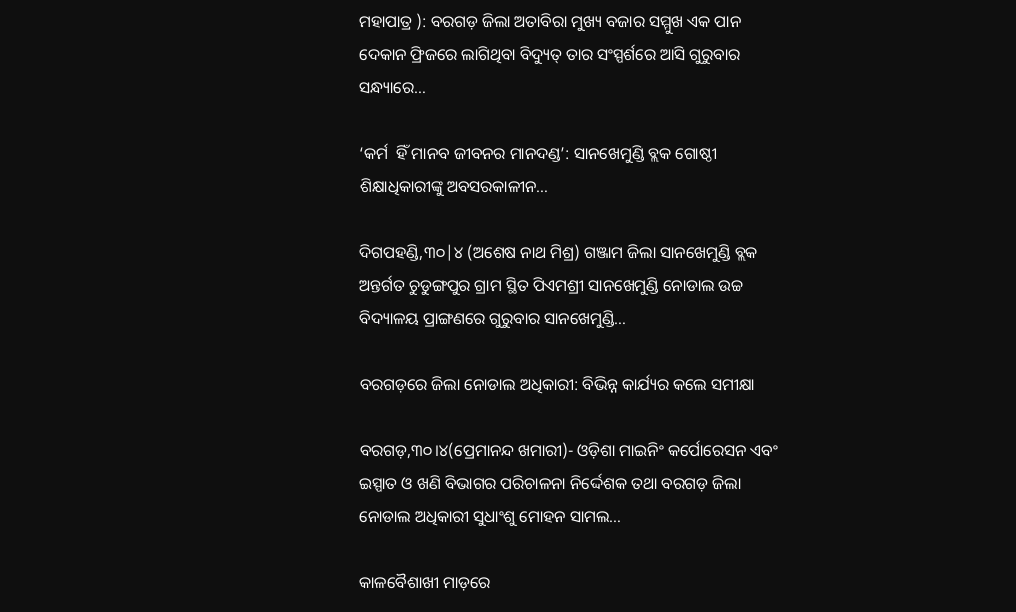ମହାପାତ୍ର ): ବରଗଡ଼ ଜିଲା ଅତାବିରା ମୁଖ୍ୟ ବଜାର ସମ୍ମୁଖ ଏକ ପାନ ଦେକାନ ଫ୍ରିଜରେ ଲାଗିଥିବା ବିଦ୍ୟୁତ୍‌ ତାର ସଂସ୍ପର୍ଶରେ ଆସି ଗୁରୁବାର ସନ୍ଧ୍ୟାରେ…

‘କର୍ମ  ହିଁ ମାନବ ଜୀବନର ମାନଦଣ୍ଡ’: ସାନଖେମୁଣ୍ଡି ବ୍ଲକ ଗୋଷ୍ଠୀ ଶିକ୍ଷାଧିକାରୀଙ୍କୁ ଅବସରକାଳୀନ…

ଦିଗପହଣ୍ଡି,୩୦|୪ (ଅଶେଷ ନାଥ ମିଶ୍ର) ଗଞ୍ଜାମ ଜିଲା ସାନଖେମୁଣ୍ଡି ବ୍ଲକ ଅନ୍ତର୍ଗତ ଚୁଡୁଙ୍ଗପୁର ଗ୍ରାମ ସ୍ଥିତ ପିଏମଶ୍ରୀ ସାନଖେମୁଣ୍ଡି ନୋଡାଲ ଉଚ୍ଚ ବିଦ୍ୟାଳୟ ପ୍ରାଙ୍ଗଣରେ ଗୁରୁବାର ସାନଖେମୁଣ୍ଡି…

ବରଗଡ଼ରେ ଜିଲା ନୋଡାଲ ଅଧିକାରୀ: ବିଭିନ୍ନ କାର୍ଯ୍ୟର କଲେ ସମୀକ୍ଷା

ବରଗଡ଼,୩୦।୪(ପ୍ରେମାନନ୍ଦ ଖମାରୀ)- ଓଡ଼ିଶା ମାଇନିଂ କର୍ପୋରେସନ ଏବଂ ଇସ୍ପାତ ଓ ଖଣି ବିଭାଗର ପରିଚାଳନା ନିର୍ଦ୍ଦେଶକ ତଥା ବରଗଡ଼ ଜିଲା ନୋଡାଲ ଅଧିକାରୀ ସୁଧାଂଶୁ ମୋହନ ସାମଲ…

କାଳବୈଶାଖୀ ମାଡ଼ରେ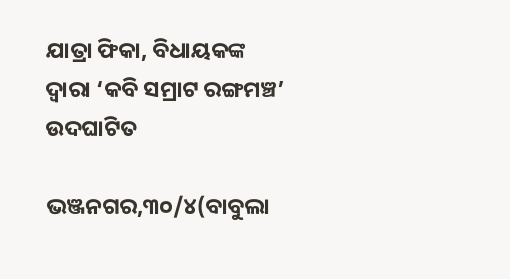ଯାତ୍ରା ଫିକା, ବିଧାୟକଙ୍କ ଦ୍ୱାରା ‘କବି ସମ୍ରାଟ ରଙ୍ଗମଞ୍ଚ’ ଉଦଘାଟିତ

ଭଞ୍ଜନଗର,୩୦/୪(ବାବୁଲା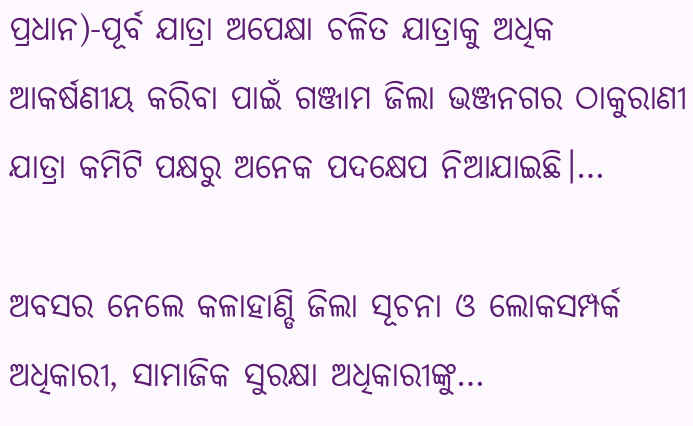ପ୍ରଧାନ)-ପୂର୍ବ ଯାତ୍ରା ଅପେକ୍ଷା ଚଳିତ ଯାତ୍ରାକୁ ଅଧିକ ଆକର୍ଷଣୀୟ କରିବା ପାଇଁ ଗଞ୍ଜାମ ଜିଲା ଭଞ୍ଜନଗର ଠାକୁରାଣୀ ଯାତ୍ରା କମିଟି ପକ୍ଷରୁ ଅନେକ ପଦକ୍ଷେପ ନିଆଯାଇଛି।…

ଅବସର ନେଲେ କଳାହାଣ୍ଡି ଜିଲା ସୂଚନା ଓ ଲୋକସମ୍ପର୍କ ଅଧିକାରୀ, ସାମାଜିକ ସୁରକ୍ଷା ଅଧିକାରୀଙ୍କୁ…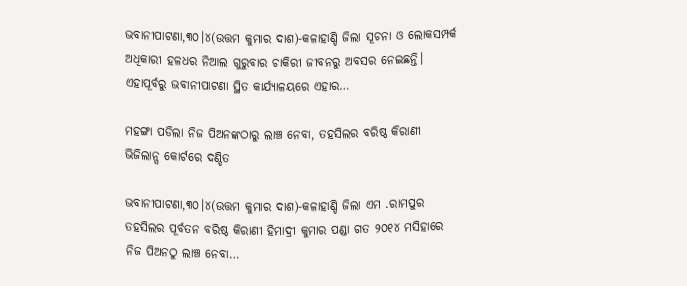ଭବାନୀପାଟଣା,୩୦।୪(ଉତ୍ତମ କୁମାର ଦାଶ)-କଳାହାଣ୍ଡି ଜିଲା ସୂଚନା ଓ ଲୋକସମ୍ପର୍କ ଅଧିକାରୀ ହଳଧର ନିଆଲ ଗୁରୁବାର ଚାକିରୀ ଜୀବନରୁ ଅବସର ନେଇଛନ୍ତି। ଏହାପୂର୍ବରୁ ଭବାନୀପାଟଣା ସ୍ଥିତ କାର୍ଯ୍ୟାଳୟରେ ଏହାର…

ମହଙ୍ଗା ପଡିଲା ନିଜ ପିଅନଙ୍କଠାରୁ ଲାଞ୍ଚ ନେବା, ତହସିଲର ବରିଷ୍ଠ କିରାଣୀ ଭିଜିଲାନ୍ସ କୋର୍ଟରେ ଦଣ୍ଡିତ

ଭବାନୀପାଟଣା,୩୦।୪(ଉତ୍ତମ କୁମାର ଦାଶ)-କଳାହାଣ୍ଡି ଜିଲା ଏମ .ରାମପୁର ତହସିଲର ପୂର୍ବତନ ବରିଷ୍ଠ କିରାଣୀ ହିମାଦ୍ରୀ କୁମାର ପଣ୍ଡା ଗତ ୨୦୧୪ ମସିହାରେ ନିଜ ପିଅନଠୁ ଲାଞ୍ଚ ନେବା…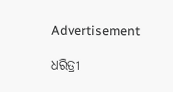Advertisement

ଧରିତ୍ରୀ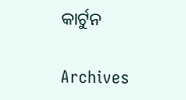କାର୍ଟୁନ

Archives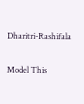Dharitri-Rashifala

Model This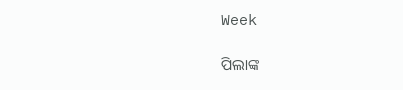Week

ପିଲାଙ୍କ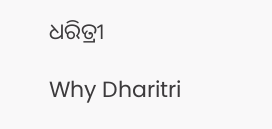ଧରିତ୍ରୀ

Why Dharitri